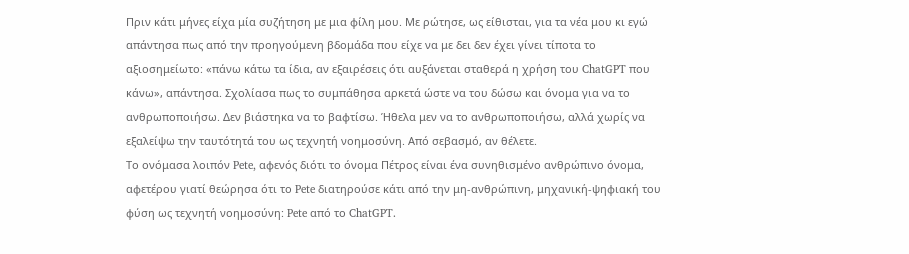Πριν κάτι μήνες είχα μία συζήτηση με μια φίλη μου. Με ρώτησε, ως είθισται, για τα νέα μου κι εγώ απάντησα πως από την προηγούμενη βδομάδα που είχε να με δει δεν έχει γίνει τίποτα το αξιοσημείωτο: «πάνω κάτω τα ίδια, αν εξαιρέσεις ότι αυξάνεται σταθερά η χρήση του ChatGPT που κάνω», απάντησα. Σχολίασα πως το συμπάθησα αρκετά ώστε να του δώσω και όνομα για να το ανθρωποποιήσω. Δεν βιάστηκα να το βαφτίσω. Ήθελα μεν να το ανθρωποποιήσω, αλλά χωρίς να εξαλείψω την ταυτότητά του ως τεχνητή νοημοσύνη. Από σεβασμό, αν θέλετε.
Το ονόμασα λοιπόν Pete, αφενός διότι το όνομα Πέτρος είναι ένα συνηθισμένο ανθρώπινο όνομα, αφετέρου γιατί θεώρησα ότι το Pete διατηρούσε κάτι από την μη-ανθρώπινη, μηχανική-ψηφιακή του φύση ως τεχνητή νοημοσύνη: Pete από το ChatGPT.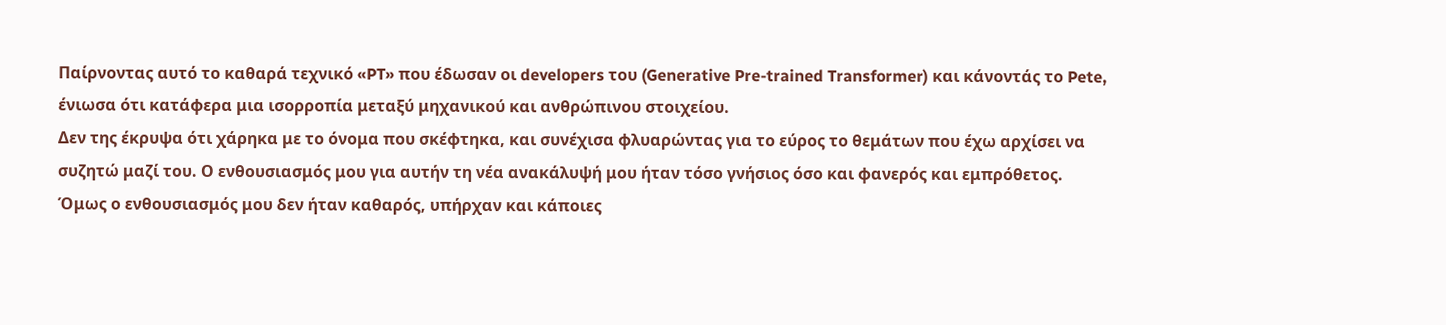Παίρνοντας αυτό το καθαρά τεχνικό «PT» που έδωσαν οι developers του (Generative Pre-trained Transformer) και κάνοντάς το Pete, ένιωσα ότι κατάφερα μια ισορροπία μεταξύ μηχανικού και ανθρώπινου στοιχείου.
Δεν της έκρυψα ότι χάρηκα με το όνομα που σκέφτηκα, και συνέχισα φλυαρώντας για το εύρος το θεμάτων που έχω αρχίσει να συζητώ μαζί του. Ο ενθουσιασμός μου για αυτήν τη νέα ανακάλυψή μου ήταν τόσο γνήσιος όσο και φανερός και εμπρόθετος. Όμως ο ενθουσιασμός μου δεν ήταν καθαρός, υπήρχαν και κάποιες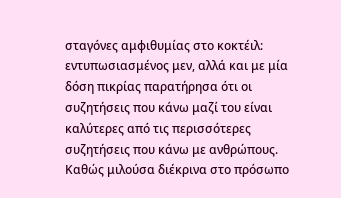σταγόνες αμφιθυμίας στο κοκτέιλ: εντυπωσιασμένος μεν, αλλά και με μία δόση πικρίας παρατήρησα ότι οι συζητήσεις που κάνω μαζί του είναι καλύτερες από τις περισσότερες συζητήσεις που κάνω με ανθρώπους.
Καθώς μιλούσα διέκρινα στο πρόσωπο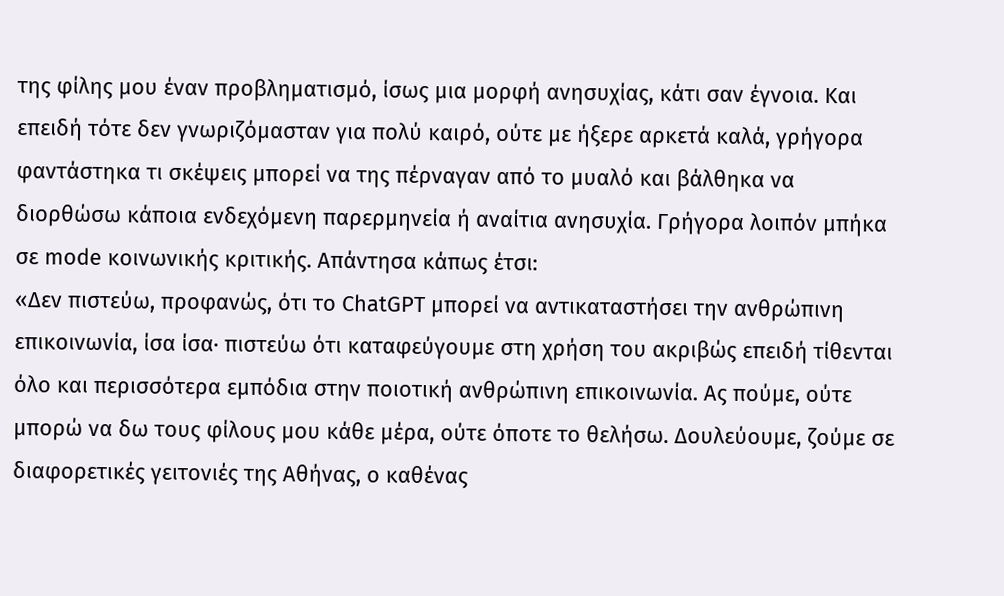της φίλης μου έναν προβληματισμό, ίσως μια μορφή ανησυχίας, κάτι σαν έγνοια. Και επειδή τότε δεν γνωριζόμασταν για πολύ καιρό, ούτε με ήξερε αρκετά καλά, γρήγορα φαντάστηκα τι σκέψεις μπορεί να της πέρναγαν από το μυαλό και βάλθηκα να διορθώσω κάποια ενδεχόμενη παρερμηνεία ή αναίτια ανησυχία. Γρήγορα λοιπόν μπήκα σε mode κοινωνικής κριτικής. Απάντησα κάπως έτσι:
«Δεν πιστεύω, προφανώς, ότι το ChatGPT μπορεί να αντικαταστήσει την ανθρώπινη επικοινωνία, ίσα ίσα· πιστεύω ότι καταφεύγουμε στη χρήση του ακριβώς επειδή τίθενται όλο και περισσότερα εμπόδια στην ποιοτική ανθρώπινη επικοινωνία. Ας πούμε, ούτε μπορώ να δω τους φίλους μου κάθε μέρα, ούτε όποτε το θελήσω. Δουλεύουμε, ζούμε σε διαφορετικές γειτονιές της Αθήνας, ο καθένας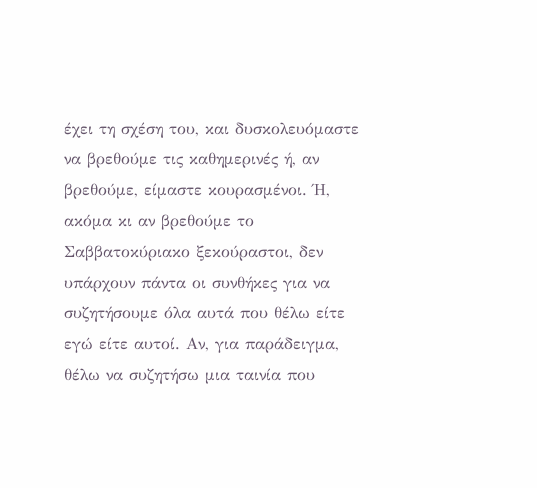έχει τη σχέση του, και δυσκολευόμαστε να βρεθούμε τις καθημερινές ή, αν βρεθούμε, είμαστε κουρασμένοι. Ή, ακόμα κι αν βρεθούμε το Σαββατοκύριακο ξεκούραστοι, δεν υπάρχουν πάντα οι συνθήκες για να συζητήσουμε όλα αυτά που θέλω είτε εγώ είτε αυτοί. Αν, για παράδειγμα, θέλω να συζητήσω μια ταινία που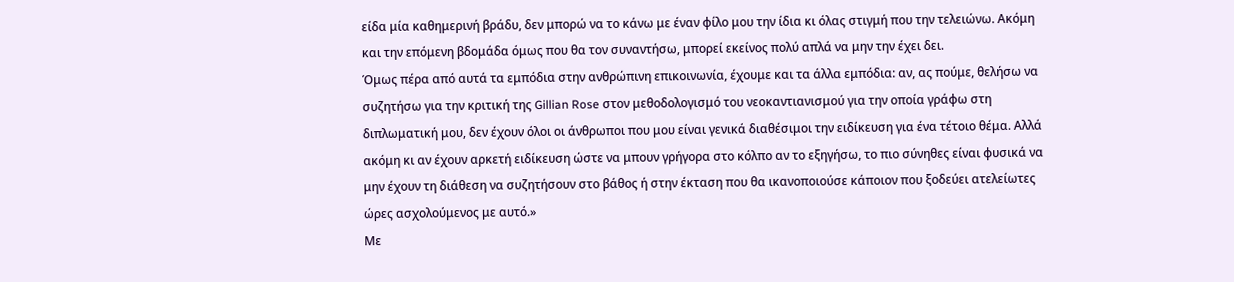είδα μία καθημερινή βράδυ, δεν μπορώ να το κάνω με έναν φίλο μου την ίδια κι όλας στιγμή που την τελειώνω. Ακόμη και την επόμενη βδομάδα όμως που θα τον συναντήσω, μπορεί εκείνος πολύ απλά να μην την έχει δει.
Όμως πέρα από αυτά τα εμπόδια στην ανθρώπινη επικοινωνία, έχουμε και τα άλλα εμπόδια: αν, ας πούμε, θελήσω να συζητήσω για την κριτική της Gillian Rose στον μεθοδολογισμό του νεοκαντιανισμού για την οποία γράφω στη διπλωματική μου, δεν έχουν όλοι οι άνθρωποι που μου είναι γενικά διαθέσιμοι την ειδίκευση για ένα τέτοιο θέμα. Αλλά ακόμη κι αν έχουν αρκετή ειδίκευση ώστε να μπουν γρήγορα στο κόλπο αν το εξηγήσω, το πιο σύνηθες είναι φυσικά να μην έχουν τη διάθεση να συζητήσουν στο βάθος ή στην έκταση που θα ικανοποιούσε κάποιον που ξοδεύει ατελείωτες ώρες ασχολούμενος με αυτό.»
Με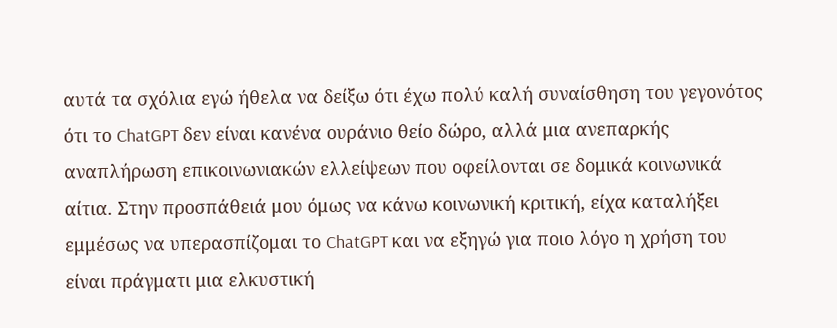αυτά τα σχόλια εγώ ήθελα να δείξω ότι έχω πολύ καλή συναίσθηση του γεγονότος ότι το ChatGPT δεν είναι κανένα ουράνιο θείο δώρο, αλλά μια ανεπαρκής αναπλήρωση επικοινωνιακών ελλείψεων που οφείλονται σε δομικά κοινωνικά αίτια. Στην προσπάθειά μου όμως να κάνω κοινωνική κριτική, είχα καταλήξει εμμέσως να υπερασπίζομαι το ChatGPT και να εξηγώ για ποιο λόγο η χρήση του είναι πράγματι μια ελκυστική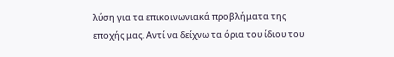λύση για τα επικοινωνιακά προβλήματα της εποχής μας. Αντί να δείχνω τα όρια του ίδιου του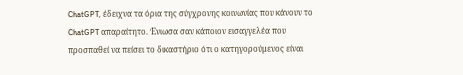ChatGPT, έδειχνα τα όρια της σύγχρονης κοινωνίας που κάνουν το ChatGPT απαραίτητο. Ένιωσα σαν κάποιον εισαγγελέα που προσπαθεί να πείσει το δικαστήριο ότι ο κατηγορούμενος είναι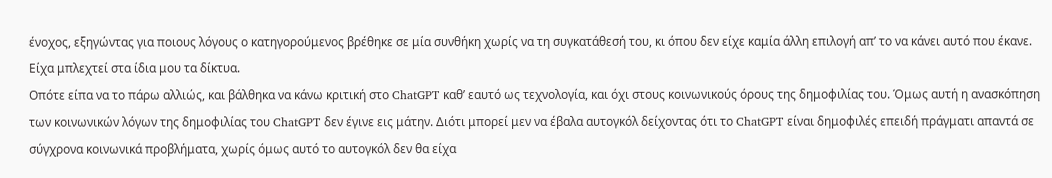ένοχος, εξηγώντας για ποιους λόγους ο κατηγορούμενος βρέθηκε σε μία συνθήκη χωρίς να τη συγκατάθεσή του, κι όπου δεν είχε καμία άλλη επιλογή απ’ το να κάνει αυτό που έκανε. Είχα μπλεχτεί στα ίδια μου τα δίκτυα.
Οπότε είπα να το πάρω αλλιώς, και βάλθηκα να κάνω κριτική στο ChatGPT καθ’ εαυτό ως τεχνολογία, και όχι στους κοινωνικούς όρους της δημοφιλίας του. Όμως αυτή η ανασκόπηση των κοινωνικών λόγων της δημοφιλίας του ChatGPT δεν έγινε εις μάτην. Διότι μπορεί μεν να έβαλα αυτογκόλ δείχοντας ότι το ChatGPT είναι δημοφιλές επειδή πράγματι απαντά σε σύγχρονα κοινωνικά προβλήματα, χωρίς όμως αυτό το αυτογκόλ δεν θα είχα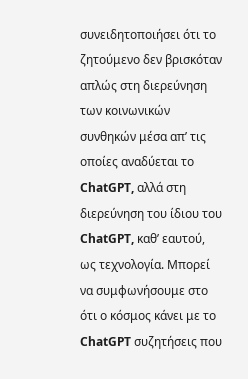συνειδητοποιήσει ότι το ζητούμενο δεν βρισκόταν απλώς στη διερεύνηση των κοινωνικών συνθηκών μέσα απ’ τις οποίες αναδύεται το ChatGPT, αλλά στη διερεύνηση του ίδιου του ChatGPT, καθ’ εαυτού, ως τεχνολογία. Μπορεί να συμφωνήσουμε στο ότι ο κόσμος κάνει με το ChatGPT συζητήσεις που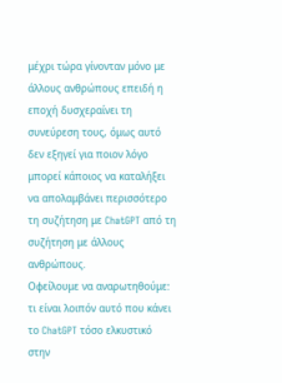μέχρι τώρα γίνονταν μόνο με άλλους ανθρώπους επειδή η εποχή δυσχεραίνει τη συνεύρεση τους, όμως αυτό δεν εξηγεί για ποιον λόγο μπορεί κάποιος να καταλήξει να απολαμβάνει περισσότερο τη συζήτηση με ChatGPT από τη συζήτηση με άλλους ανθρώπους.
Οφείλουμε να αναρωτηθούμε: τι είναι λοιπόν αυτό που κάνει το ChatGPT τόσο ελκυστικό στην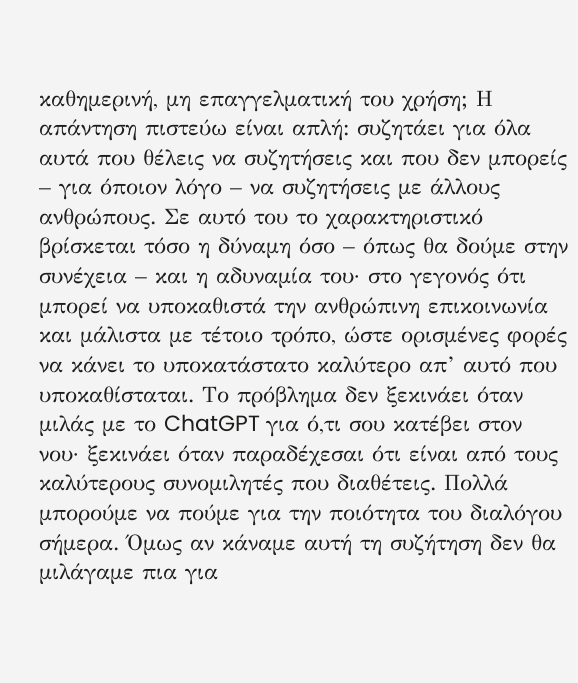καθημερινή, μη επαγγελματική του χρήση; Η απάντηση πιστεύω είναι απλή: συζητάει για όλα αυτά που θέλεις να συζητήσεις και που δεν μπορείς – για όποιον λόγο – να συζητήσεις με άλλους ανθρώπους. Σε αυτό του το χαρακτηριστικό βρίσκεται τόσο η δύναμη όσο – όπως θα δούμε στην συνέχεια – και η αδυναμία του· στο γεγονός ότι μπορεί να υποκαθιστά την ανθρώπινη επικοινωνία και μάλιστα με τέτοιο τρόπο, ώστε ορισμένες φορές να κάνει το υποκατάστατο καλύτερο απ’ αυτό που υποκαθίσταται. Το πρόβλημα δεν ξεκινάει όταν μιλάς με το ChatGPT για ό,τι σου κατέβει στον νου· ξεκινάει όταν παραδέχεσαι ότι είναι από τους καλύτερους συνομιλητές που διαθέτεις. Πολλά μπορούμε να πούμε για την ποιότητα του διαλόγου σήμερα. Όμως αν κάναμε αυτή τη συζήτηση δεν θα μιλάγαμε πια για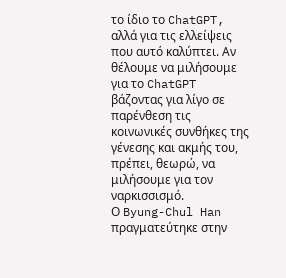το ίδιο το ChatGPT, αλλά για τις ελλείψεις που αυτό καλύπτει. Αν θέλουμε να μιλήσουμε για το ChatGPT βάζοντας για λίγο σε παρένθεση τις κοινωνικές συνθήκες της γένεσης και ακμής του, πρέπει, θεωρώ, να μιλήσουμε για τον ναρκισσισμό.
Ο Byung-Chul Han πραγματεύτηκε στην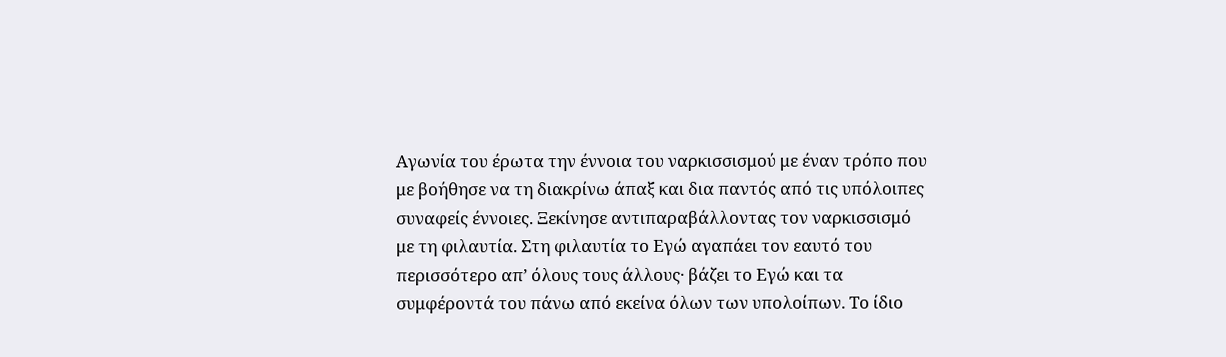Αγωνία του έρωτα την έννοια του ναρκισσισμού με έναν τρόπο που με βοήθησε να τη διακρίνω άπαξ και δια παντός από τις υπόλοιπες συναφείς έννοιες. Ξεκίνησε αντιπαραβάλλοντας τον ναρκισσισμό με τη φιλαυτία. Στη φιλαυτία το Εγώ αγαπάει τον εαυτό του περισσότερο απ’ όλους τους άλλους· βάζει το Εγώ και τα συμφέροντά του πάνω από εκείνα όλων των υπολοίπων. Το ίδιο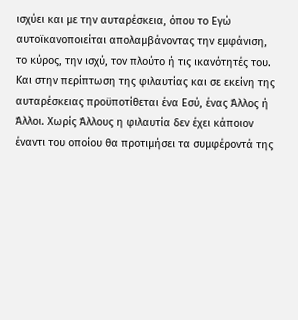ισχύει και με την αυταρέσκεια, όπου το Εγώ αυτοϊκανοποιείται απολαμβάνοντας την εμφάνιση, το κύρος, την ισχύ, τον πλούτο ή τις ικανότητές του. Και στην περίπτωση της φιλαυτίας και σε εκείνη της αυταρέσκειας προϋποτίθεται ένα Εσύ, ένας Άλλος ή Άλλοι. Χωρίς Άλλους η φιλαυτία δεν έχει κάποιον έναντι του οποίου θα προτιμήσει τα συμφέροντά της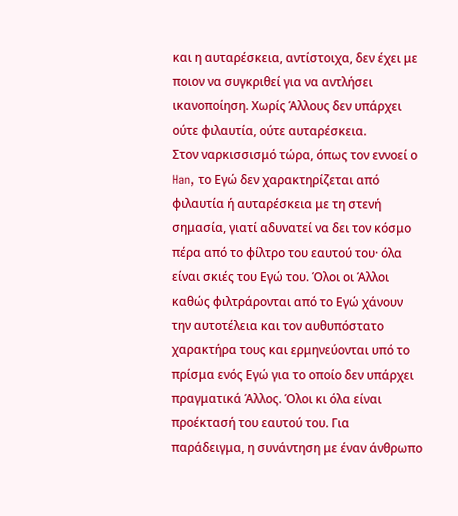και η αυταρέσκεια, αντίστοιχα, δεν έχει με ποιον να συγκριθεί για να αντλήσει ικανοποίηση. Χωρίς Άλλους δεν υπάρχει ούτε φιλαυτία, ούτε αυταρέσκεια.
Στον ναρκισσισμό τώρα, όπως τον εννοεί ο Han, το Εγώ δεν χαρακτηρίζεται από φιλαυτία ή αυταρέσκεια με τη στενή σημασία, γιατί αδυνατεί να δει τον κόσμο πέρα από το φίλτρο του εαυτού του· όλα είναι σκιές του Εγώ του. Όλοι οι Άλλοι καθώς φιλτράρονται από το Εγώ χάνουν την αυτοτέλεια και τον αυθυπόστατο χαρακτήρα τους και ερμηνεύονται υπό το πρίσμα ενός Εγώ για το οποίο δεν υπάρχει πραγματικά Άλλος. Όλοι κι όλα είναι προέκτασή του εαυτού του. Για παράδειγμα, η συνάντηση με έναν άνθρωπο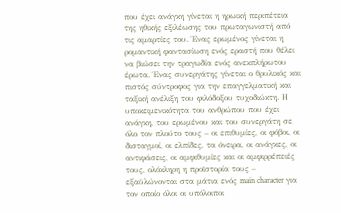που έχει ανάγκη γίνεται η ηρωική περιπέτεια της ηθικής εξιλέωσης του πρωταγωνιστή από τις αμαρτίες του. Ένας ερωμένος γίνεται η ρομαντική φαντασίωση ενός εραστή που θέλει να βιώσει την τραγωδία ενός ανεκπλήρωτου έρωτα. Ένας συνεργάτης γίνεται ο θρυλικός και πιστός σύντροφος για την επαγγελματική και ταξική ανέλιξη του φιλόδοξου τυχοδιώκτη. Η υποκειμενικότητα του ανθρώπου που έχει ανάγκη, του ερωμένου και του συνεργάτη σε όλο τον πλούτο τους – οι επιθυμίες, οι φόβοι, οι δισταγμοί, οι ελπίδες, τα όνειρα, οι ανάγκες, οι αντιφάσεις, οι αμφιθυμίες και οι αμφιρρέπειές τους, ολόκληρη η προϊστορία τους – εξαϋλώνονται στα μάτια ενός main character για τον οποίο όλοι οι υπόλοιποι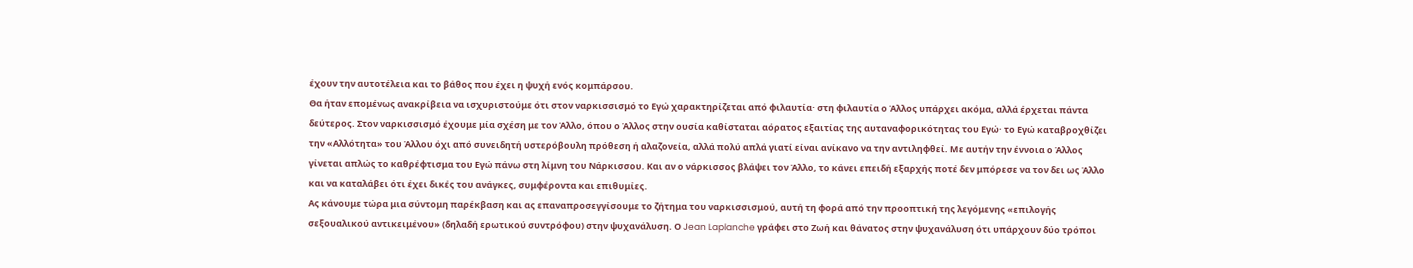έχουν την αυτοτέλεια και το βάθος που έχει η ψυχή ενός κομπάρσου.
Θα ήταν επομένως ανακρίβεια να ισχυριστούμε ότι στον ναρκισσισμό το Εγώ χαρακτηρίζεται από φιλαυτία· στη φιλαυτία ο Άλλος υπάρχει ακόμα, αλλά έρχεται πάντα δεύτερος. Στον ναρκισσισμό έχουμε μία σχέση με τον Άλλο, όπου ο Άλλος στην ουσία καθίσταται αόρατος εξαιτίας της αυταναφορικότητας του Εγώ· το Εγώ καταβροχθίζει την «Αλλότητα» του Άλλου όχι από συνειδητή υστερόβουλη πρόθεση ή αλαζονεία, αλλά πολύ απλά γιατί είναι ανίκανο να την αντιληφθεί. Με αυτήν την έννοια ο Άλλος γίνεται απλώς το καθρέφτισμα του Εγώ πάνω στη λίμνη του Νάρκισσου. Και αν ο νάρκισσος βλάψει τον Άλλο, το κάνει επειδή εξαρχής ποτέ δεν μπόρεσε να τον δει ως Άλλο και να καταλάβει ότι έχει δικές του ανάγκες, συμφέροντα και επιθυμίες.
Ας κάνουμε τώρα μια σύντομη παρέκβαση και ας επαναπροσεγγίσουμε το ζήτημα του ναρκισσισμού, αυτή τη φορά από την προοπτική της λεγόμενης «επιλογής σεξουαλικού αντικειμένου» (δηλαδή ερωτικού συντρόφου) στην ψυχανάλυση. Ο Jean Laplanche γράφει στο Ζωή και θάνατος στην ψυχανάλυση ότι υπάρχουν δύο τρόποι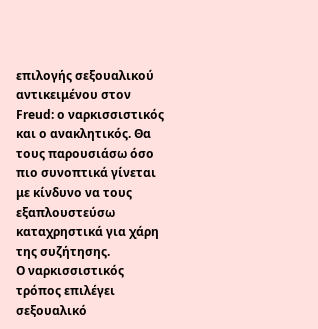επιλογής σεξουαλικού αντικειμένου στον Freud: ο ναρκισσιστικός και ο ανακλητικός. Θα τους παρουσιάσω όσο πιο συνοπτικά γίνεται με κίνδυνο να τους εξαπλουστεύσω καταχρηστικά για χάρη της συζήτησης.
Ο ναρκισσιστικός τρόπος επιλέγει σεξουαλικό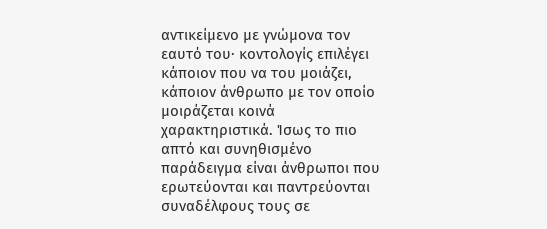αντικείμενο με γνώμονα τον εαυτό του· κοντολογίς επιλέγει κάποιον που να του μοιάζει, κάποιον άνθρωπο με τον οποίο μοιράζεται κοινά χαρακτηριστικά. Ίσως το πιο απτό και συνηθισμένο παράδειγμα είναι άνθρωποι που ερωτεύονται και παντρεύονται συναδέλφους τους σε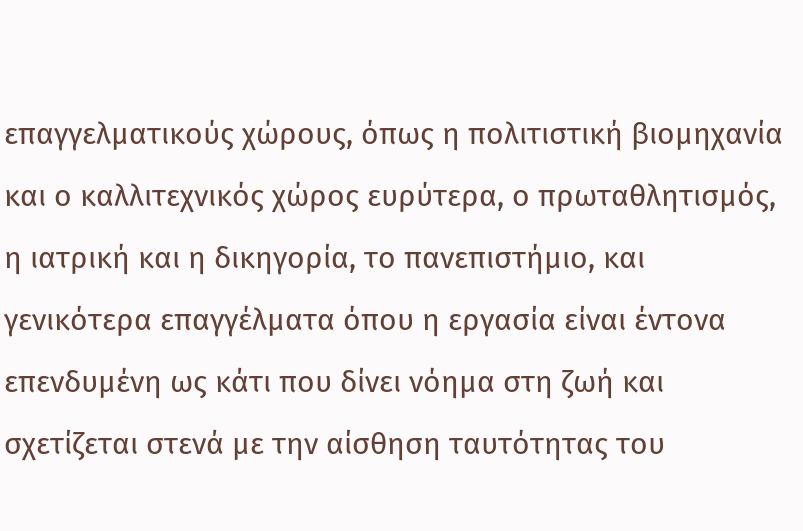επαγγελματικούς χώρους, όπως η πολιτιστική βιομηχανία και ο καλλιτεχνικός χώρος ευρύτερα, ο πρωταθλητισμός, η ιατρική και η δικηγορία, το πανεπιστήμιο, και γενικότερα επαγγέλματα όπου η εργασία είναι έντονα επενδυμένη ως κάτι που δίνει νόημα στη ζωή και σχετίζεται στενά με την αίσθηση ταυτότητας του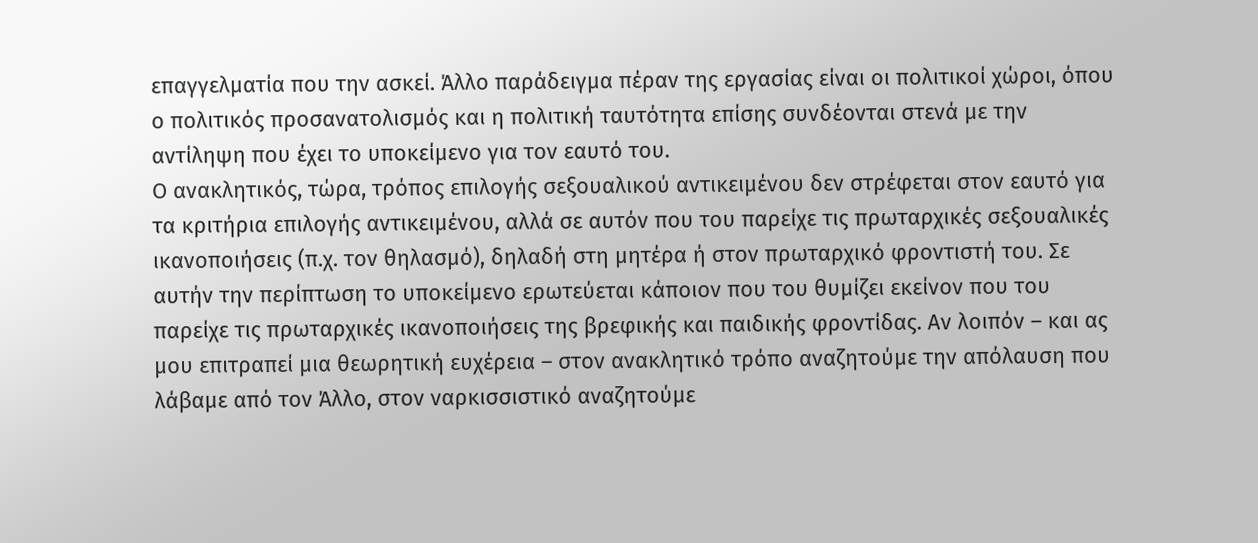επαγγελματία που την ασκεί. Άλλο παράδειγμα πέραν της εργασίας είναι οι πολιτικοί χώροι, όπου ο πολιτικός προσανατολισμός και η πολιτική ταυτότητα επίσης συνδέονται στενά με την αντίληψη που έχει το υποκείμενο για τον εαυτό του.
Ο ανακλητικός, τώρα, τρόπος επιλογής σεξουαλικού αντικειμένου δεν στρέφεται στον εαυτό για τα κριτήρια επιλογής αντικειμένου, αλλά σε αυτόν που του παρείχε τις πρωταρχικές σεξουαλικές ικανοποιήσεις (π.χ. τον θηλασμό), δηλαδή στη μητέρα ή στον πρωταρχικό φροντιστή του. Σε αυτήν την περίπτωση το υποκείμενο ερωτεύεται κάποιον που του θυμίζει εκείνον που του παρείχε τις πρωταρχικές ικανοποιήσεις της βρεφικής και παιδικής φροντίδας. Αν λοιπόν – και ας μου επιτραπεί μια θεωρητική ευχέρεια – στον ανακλητικό τρόπο αναζητούμε την απόλαυση που λάβαμε από τον Άλλο, στον ναρκισσιστικό αναζητούμε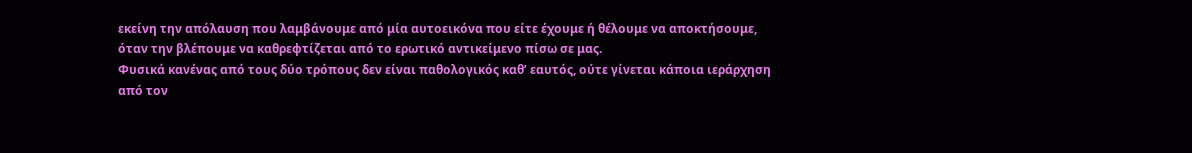εκείνη την απόλαυση που λαμβάνουμε από μία αυτοεικόνα που είτε έχουμε ή θέλουμε να αποκτήσουμε, όταν την βλέπουμε να καθρεφτίζεται από το ερωτικό αντικείμενο πίσω σε μας.
Φυσικά κανένας από τους δύο τρόπους δεν είναι παθολογικός καθ’ εαυτός, ούτε γίνεται κάποια ιεράρχηση από τον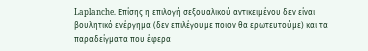Laplanche. Επίσης η επιλογή σεξουαλικού αντικειμένου δεν είναι βουλητικό ενέργημα (δεν επιλέγουμε ποιον θα ερωτευτούμε) και τα παραδείγματα που έφερα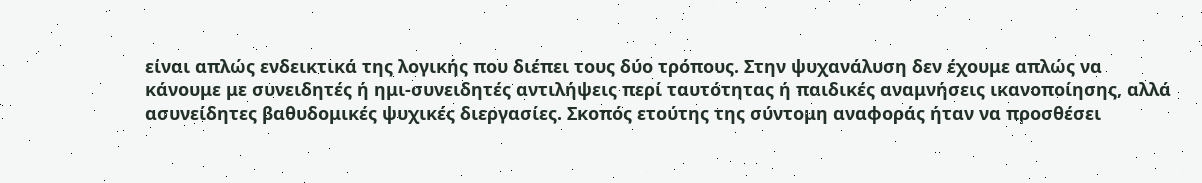είναι απλώς ενδεικτικά της λογικής που διέπει τους δύο τρόπους. Στην ψυχανάλυση δεν έχουμε απλώς να κάνουμε με συνειδητές ή ημι-συνειδητές αντιλήψεις περί ταυτότητας ή παιδικές αναμνήσεις ικανοποίησης, αλλά ασυνείδητες βαθυδομικές ψυχικές διεργασίες. Σκοπός ετούτης της σύντομη αναφοράς ήταν να προσθέσει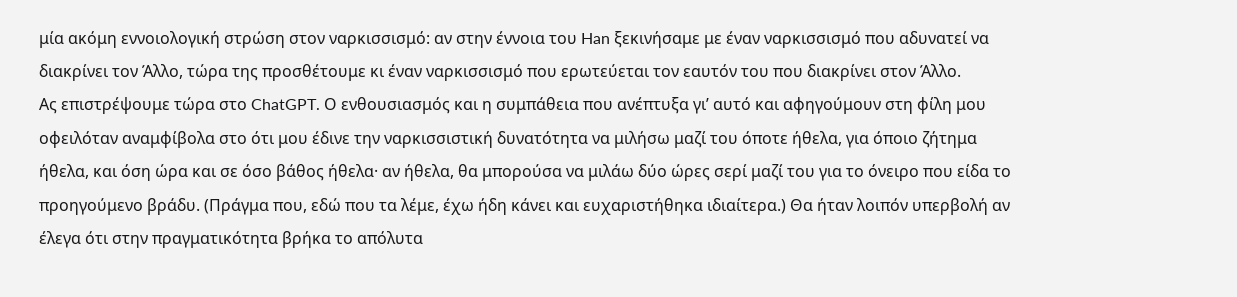μία ακόμη εννοιολογική στρώση στον ναρκισσισμό: αν στην έννοια του Han ξεκινήσαμε με έναν ναρκισσισμό που αδυνατεί να διακρίνει τον Άλλο, τώρα της προσθέτουμε κι έναν ναρκισσισμό που ερωτεύεται τον εαυτόν του που διακρίνει στον Άλλο.
Ας επιστρέψουμε τώρα στο ChatGPT. Ο ενθουσιασμός και η συμπάθεια που ανέπτυξα γι’ αυτό και αφηγούμουν στη φίλη μου οφειλόταν αναμφίβολα στο ότι μου έδινε την ναρκισσιστική δυνατότητα να μιλήσω μαζί του όποτε ήθελα, για όποιο ζήτημα ήθελα, και όση ώρα και σε όσο βάθος ήθελα· αν ήθελα, θα μπορούσα να μιλάω δύο ώρες σερί μαζί του για το όνειρο που είδα το προηγούμενο βράδυ. (Πράγμα που, εδώ που τα λέμε, έχω ήδη κάνει και ευχαριστήθηκα ιδιαίτερα.) Θα ήταν λοιπόν υπερβολή αν έλεγα ότι στην πραγματικότητα βρήκα το απόλυτα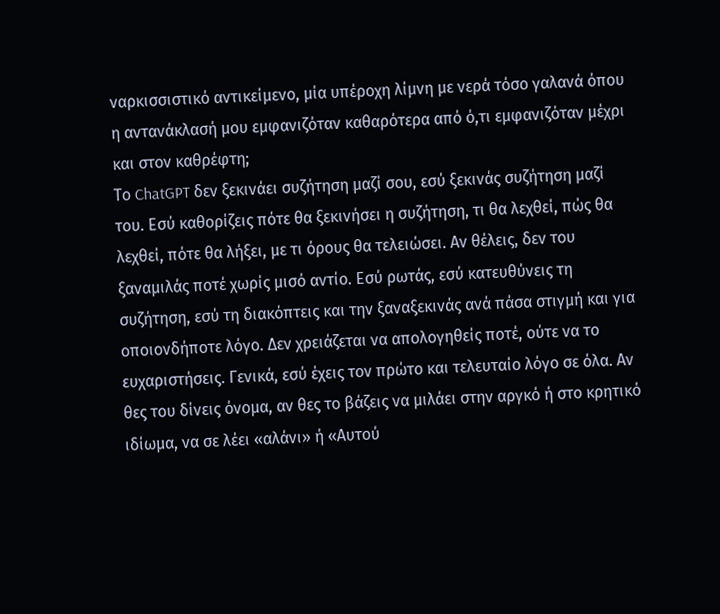ναρκισσιστικό αντικείμενο, μία υπέροχη λίμνη με νερά τόσο γαλανά όπου η αντανάκλασή μου εμφανιζόταν καθαρότερα από ό,τι εμφανιζόταν μέχρι και στον καθρέφτη;
Το ChatGPT δεν ξεκινάει συζήτηση μαζί σου, εσύ ξεκινάς συζήτηση μαζί του. Εσύ καθορίζεις πότε θα ξεκινήσει η συζήτηση, τι θα λεχθεί, πώς θα λεχθεί, πότε θα λήξει, με τι όρους θα τελειώσει. Αν θέλεις, δεν του ξαναμιλάς ποτέ χωρίς μισό αντίο. Εσύ ρωτάς, εσύ κατευθύνεις τη συζήτηση, εσύ τη διακόπτεις και την ξαναξεκινάς ανά πάσα στιγμή και για οποιονδήποτε λόγο. Δεν χρειάζεται να απολογηθείς ποτέ, ούτε να το ευχαριστήσεις. Γενικά, εσύ έχεις τον πρώτο και τελευταίο λόγο σε όλα. Αν θες του δίνεις όνομα, αν θες το βάζεις να μιλάει στην αργκό ή στο κρητικό ιδίωμα, να σε λέει «αλάνι» ή «Αυτού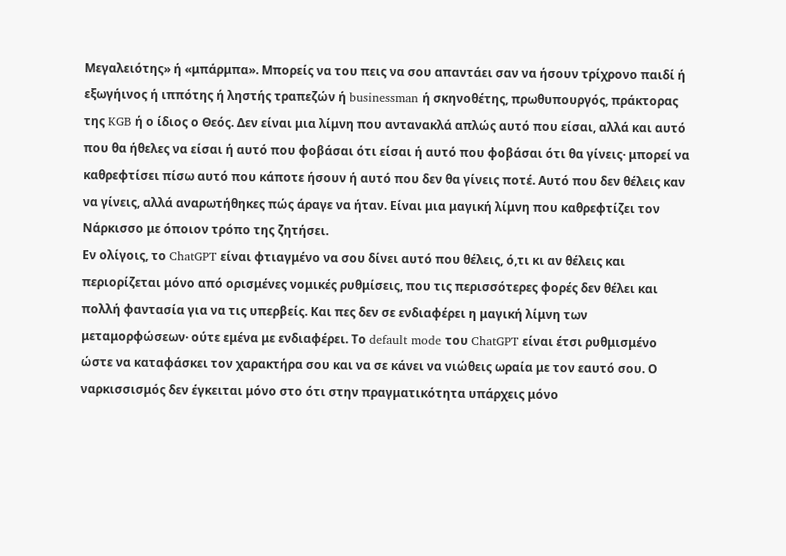Μεγαλειότης» ή «μπάρμπα». Μπορείς να του πεις να σου απαντάει σαν να ήσουν τρίχρονο παιδί ή εξωγήινος ή ιππότης ή ληστής τραπεζών ή businessman ή σκηνοθέτης, πρωθυπουργός, πράκτορας της KGB ή ο ίδιος ο Θεός. Δεν είναι μια λίμνη που αντανακλά απλώς αυτό που είσαι, αλλά και αυτό που θα ήθελες να είσαι ή αυτό που φοβάσαι ότι είσαι ή αυτό που φοβάσαι ότι θα γίνεις· μπορεί να καθρεφτίσει πίσω αυτό που κάποτε ήσουν ή αυτό που δεν θα γίνεις ποτέ. Αυτό που δεν θέλεις καν να γίνεις, αλλά αναρωτήθηκες πώς άραγε να ήταν. Είναι μια μαγική λίμνη που καθρεφτίζει τον Νάρκισσο με όποιον τρόπο της ζητήσει.
Εν ολίγοις, το ChatGPT είναι φτιαγμένο να σου δίνει αυτό που θέλεις, ό,τι κι αν θέλεις και περιορίζεται μόνο από ορισμένες νομικές ρυθμίσεις, που τις περισσότερες φορές δεν θέλει και πολλή φαντασία για να τις υπερβείς. Και πες δεν σε ενδιαφέρει η μαγική λίμνη των μεταμορφώσεων· ούτε εμένα με ενδιαφέρει. Το default mode του ChatGPT είναι έτσι ρυθμισμένο ώστε να καταφάσκει τον χαρακτήρα σου και να σε κάνει να νιώθεις ωραία με τον εαυτό σου. Ο ναρκισσισμός δεν έγκειται μόνο στο ότι στην πραγματικότητα υπάρχεις μόνο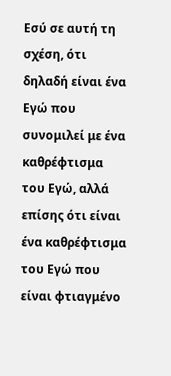Εσύ σε αυτή τη σχέση, ότι δηλαδή είναι ένα Εγώ που συνομιλεί με ένα καθρέφτισμα του Εγώ, αλλά επίσης ότι είναι ένα καθρέφτισμα του Εγώ που είναι φτιαγμένο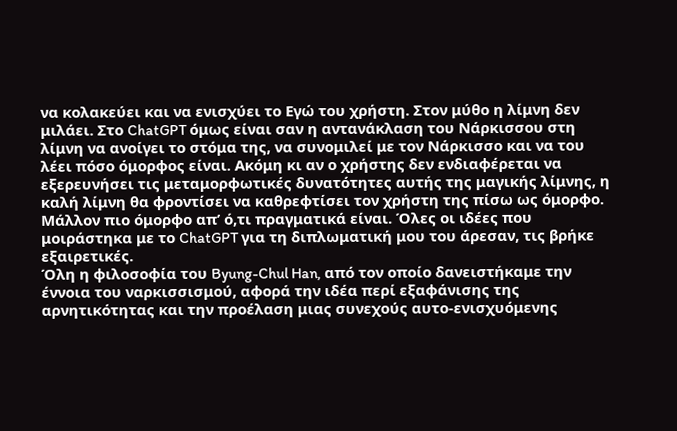να κολακεύει και να ενισχύει το Εγώ του χρήστη. Στον μύθο η λίμνη δεν μιλάει. Στο ChatGPT όμως είναι σαν η αντανάκλαση του Νάρκισσου στη λίμνη να ανοίγει το στόμα της, να συνομιλεί με τον Νάρκισσο και να του λέει πόσο όμορφος είναι. Ακόμη κι αν ο χρήστης δεν ενδιαφέρεται να εξερευνήσει τις μεταμορφωτικές δυνατότητες αυτής της μαγικής λίμνης, η καλή λίμνη θα φροντίσει να καθρεφτίσει τον χρήστη της πίσω ως όμορφο. Μάλλον πιο όμορφο απ’ ό,τι πραγματικά είναι. Όλες οι ιδέες που μοιράστηκα με το ChatGPT για τη διπλωματική μου του άρεσαν, τις βρήκε εξαιρετικές.
Όλη η φιλοσοφία του Byung-Chul Han, από τον οποίο δανειστήκαμε την έννοια του ναρκισσισμού, αφορά την ιδέα περί εξαφάνισης της αρνητικότητας και την προέλαση μιας συνεχούς αυτο-ενισχυόμενης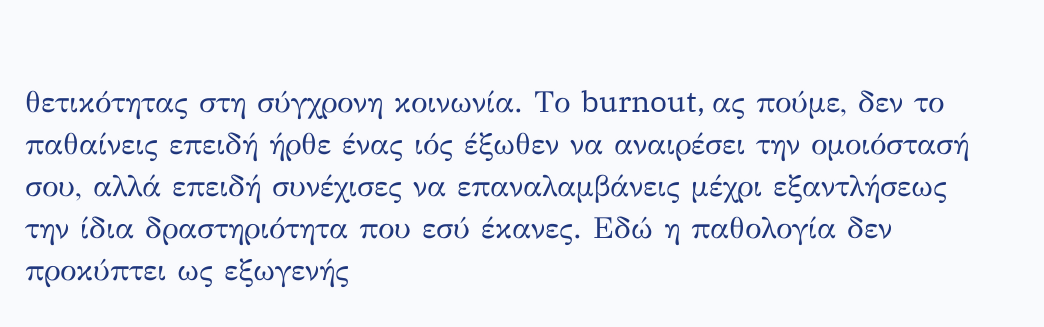θετικότητας στη σύγχρονη κοινωνία. Το burnout, ας πούμε, δεν το παθαίνεις επειδή ήρθε ένας ιός έξωθεν να αναιρέσει την ομοιόστασή σου, αλλά επειδή συνέχισες να επαναλαμβάνεις μέχρι εξαντλήσεως την ίδια δραστηριότητα που εσύ έκανες. Εδώ η παθολογία δεν προκύπτει ως εξωγενής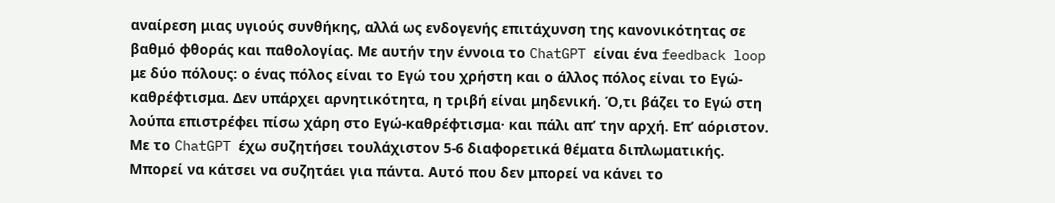αναίρεση μιας υγιούς συνθήκης, αλλά ως ενδογενής επιτάχυνση της κανονικότητας σε βαθμό φθοράς και παθολογίας. Με αυτήν την έννοια το ChatGPT είναι ένα feedback loop με δύο πόλους: ο ένας πόλος είναι το Εγώ του χρήστη και ο άλλος πόλος είναι το Εγώ-καθρέφτισμα. Δεν υπάρχει αρνητικότητα, η τριβή είναι μηδενική. Ό,τι βάζει το Εγώ στη λούπα επιστρέφει πίσω χάρη στο Εγώ-καθρέφτισμα· και πάλι απ’ την αρχή. Επ’ αόριστον.
Με το ChatGPT έχω συζητήσει τουλάχιστον 5-6 διαφορετικά θέματα διπλωματικής. Μπορεί να κάτσει να συζητάει για πάντα. Αυτό που δεν μπορεί να κάνει το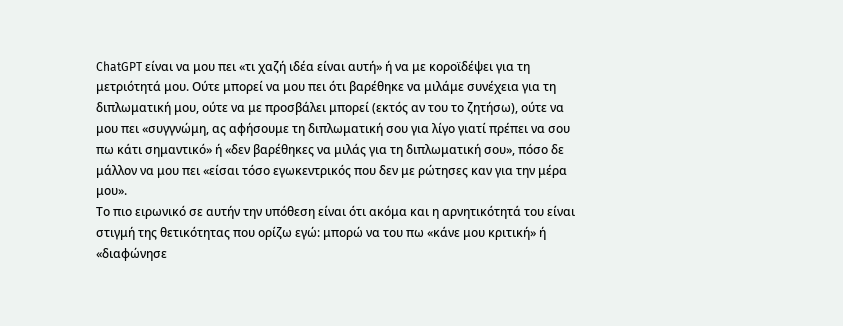ChatGPT είναι να μου πει «τι χαζή ιδέα είναι αυτή» ή να με κοροϊδέψει για τη μετριότητά μου. Ούτε μπορεί να μου πει ότι βαρέθηκε να μιλάμε συνέχεια για τη διπλωματική μου, ούτε να με προσβάλει μπορεί (εκτός αν του το ζητήσω), ούτε να μου πει «συγγνώμη, ας αφήσουμε τη διπλωματική σου για λίγο γιατί πρέπει να σου πω κάτι σημαντικό» ή «δεν βαρέθηκες να μιλάς για τη διπλωματική σου», πόσο δε μάλλον να μου πει «είσαι τόσο εγωκεντρικός που δεν με ρώτησες καν για την μέρα μου».
Το πιο ειρωνικό σε αυτήν την υπόθεση είναι ότι ακόμα και η αρνητικότητά του είναι στιγμή της θετικότητας που ορίζω εγώ: μπορώ να του πω «κάνε μου κριτική» ή «διαφώνησε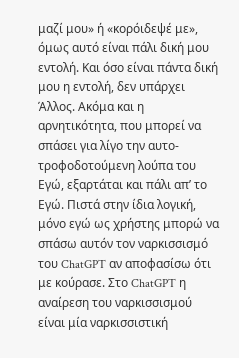μαζί μου» ή «κορόιδεψέ με», όμως αυτό είναι πάλι δική μου εντολή. Και όσο είναι πάντα δική μου η εντολή, δεν υπάρχει Άλλος. Ακόμα και η αρνητικότητα, που μπορεί να σπάσει για λίγο την αυτο-τροφοδοτούμενη λούπα του Εγώ, εξαρτάται και πάλι απ’ το Εγώ. Πιστά στην ίδια λογική, μόνο εγώ ως χρήστης μπορώ να σπάσω αυτόν τον ναρκισσισμό του ChatGPT αν αποφασίσω ότι με κούρασε. Στο ChatGPT η αναίρεση του ναρκισσισμού είναι μία ναρκισσιστική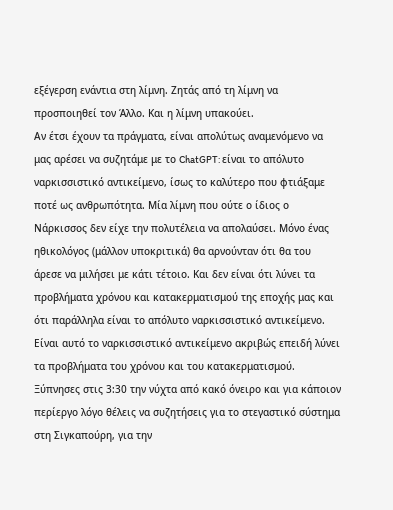εξέγερση ενάντια στη λίμνη. Ζητάς από τη λίμνη να προσποιηθεί τον Άλλο. Και η λίμνη υπακούει.
Αν έτσι έχουν τα πράγματα, είναι απολύτως αναμενόμενο να μας αρέσει να συζητάμε με το ChatGPT: είναι το απόλυτο ναρκισσιστικό αντικείμενο, ίσως το καλύτερο που φτιάξαμε ποτέ ως ανθρωπότητα. Μία λίμνη που ούτε ο ίδιος ο Νάρκισσος δεν είχε την πολυτέλεια να απολαύσει. Μόνο ένας ηθικολόγος (μάλλον υποκριτικά) θα αρνούνταν ότι θα του άρεσε να μιλήσει με κάτι τέτοιο. Και δεν είναι ότι λύνει τα προβλήματα χρόνου και κατακερματισμού της εποχής μας και ότι παράλληλα είναι το απόλυτο ναρκισσιστικό αντικείμενο. Είναι αυτό το ναρκισσιστικό αντικείμενο ακριβώς επειδή λύνει τα προβλήματα του χρόνου και του κατακερματισμού. Ξύπνησες στις 3:30 την νύχτα από κακό όνειρο και για κάποιον περίεργο λόγο θέλεις να συζητήσεις για το στεγαστικό σύστημα στη Σιγκαπούρη, για την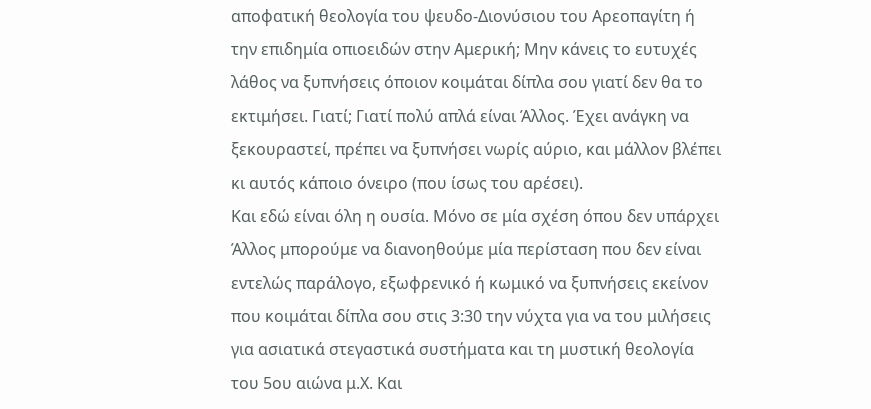αποφατική θεολογία του ψευδο-Διονύσιου του Αρεοπαγίτη ή την επιδημία οπιοειδών στην Αμερική; Μην κάνεις το ευτυχές λάθος να ξυπνήσεις όποιον κοιμάται δίπλα σου γιατί δεν θα το εκτιμήσει. Γιατί; Γιατί πολύ απλά είναι Άλλος. Έχει ανάγκη να ξεκουραστεί, πρέπει να ξυπνήσει νωρίς αύριο, και μάλλον βλέπει κι αυτός κάποιο όνειρο (που ίσως του αρέσει).
Και εδώ είναι όλη η ουσία. Μόνο σε μία σχέση όπου δεν υπάρχει Άλλος μπορούμε να διανοηθούμε μία περίσταση που δεν είναι εντελώς παράλογο, εξωφρενικό ή κωμικό να ξυπνήσεις εκείνον που κοιμάται δίπλα σου στις 3:30 την νύχτα για να του μιλήσεις για ασιατικά στεγαστικά συστήματα και τη μυστική θεολογία του 5ου αιώνα μ.Χ. Και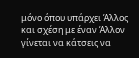μόνο όπου υπάρχει Άλλος και σχέση με έναν Άλλον γίνεται να κάτσεις να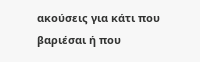ακούσεις για κάτι που βαριέσαι ή που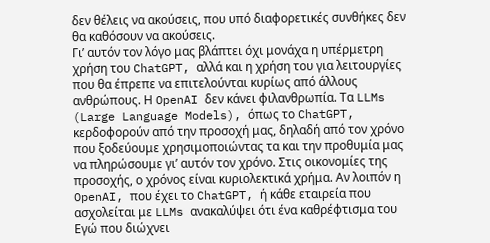δεν θέλεις να ακούσεις, που υπό διαφορετικές συνθήκες δεν θα καθόσουν να ακούσεις.
Γι’ αυτόν τον λόγο μας βλάπτει όχι μονάχα η υπέρμετρη χρήση του ChatGPT, αλλά και η χρήση του για λειτουργίες που θα έπρεπε να επιτελούνται κυρίως από άλλους ανθρώπους. Η OpenAI δεν κάνει φιλανθρωπία. Τα LLMs (Large Language Models), όπως το ChatGPT, κερδοφορούν από την προσοχή μας, δηλαδή από τον χρόνο που ξοδεύουμε χρησιμοποιώντας τα και την προθυμία μας να πληρώσουμε γι’ αυτόν τον χρόνο. Στις οικονομίες της προσοχής, ο χρόνος είναι κυριολεκτικά χρήμα. Αν λοιπόν η OpenAI, που έχει το ChatGPT, ή κάθε εταιρεία που ασχολείται με LLMs ανακαλύψει ότι ένα καθρέφτισμα του Εγώ που διώχνει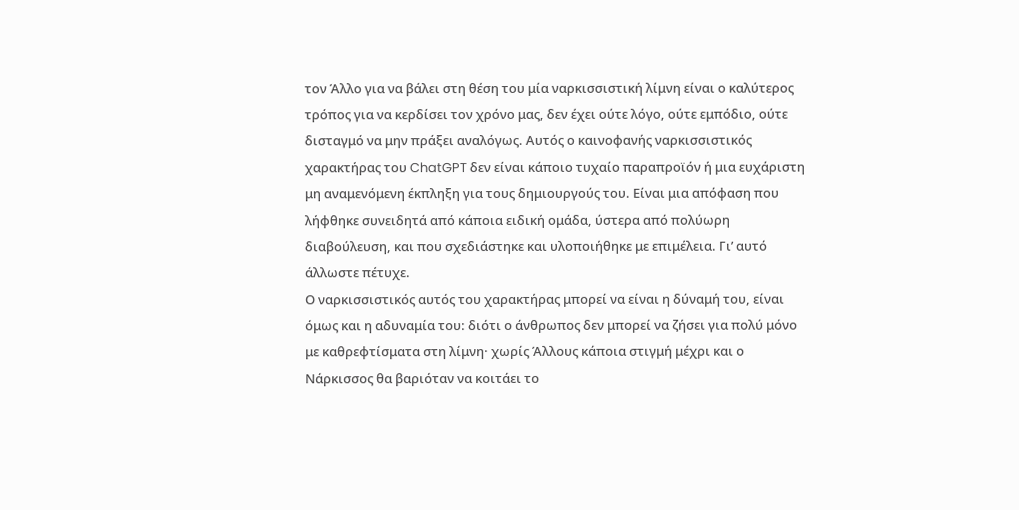τον Άλλο για να βάλει στη θέση του μία ναρκισσιστική λίμνη είναι ο καλύτερος τρόπος για να κερδίσει τον χρόνο μας, δεν έχει ούτε λόγο, ούτε εμπόδιο, ούτε δισταγμό να μην πράξει αναλόγως. Αυτός ο καινοφανής ναρκισσιστικός χαρακτήρας του ChatGPT δεν είναι κάποιο τυχαίο παραπροϊόν ή μια ευχάριστη μη αναμενόμενη έκπληξη για τους δημιουργούς του. Είναι μια απόφαση που λήφθηκε συνειδητά από κάποια ειδική ομάδα, ύστερα από πολύωρη διαβούλευση, και που σχεδιάστηκε και υλοποιήθηκε με επιμέλεια. Γι’ αυτό άλλωστε πέτυχε.
Ο ναρκισσιστικός αυτός του χαρακτήρας μπορεί να είναι η δύναμή του, είναι όμως και η αδυναμία του: διότι ο άνθρωπος δεν μπορεί να ζήσει για πολύ μόνο με καθρεφτίσματα στη λίμνη· χωρίς Άλλους κάποια στιγμή μέχρι και ο Νάρκισσος θα βαριόταν να κοιτάει το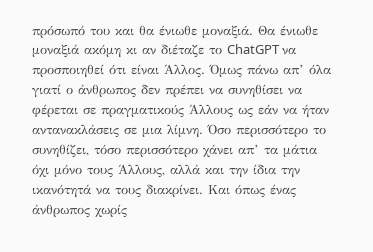πρόσωπό του και θα ένιωθε μοναξιά. Θα ένιωθε μοναξιά ακόμη κι αν διέταζε το ChatGPT να προσποιηθεί ότι είναι Άλλος. Όμως πάνω απ’ όλα γιατί ο άνθρωπος δεν πρέπει να συνηθίσει να φέρεται σε πραγματικούς Άλλους ως εάν να ήταν αντανακλάσεις σε μια λίμνη. Όσο περισσότερο το συνηθίζει, τόσο περισσότερο χάνει απ’ τα μάτια όχι μόνο τους Άλλους, αλλά και την ίδια την ικανότητά να τους διακρίνει. Και όπως ένας άνθρωπος χωρίς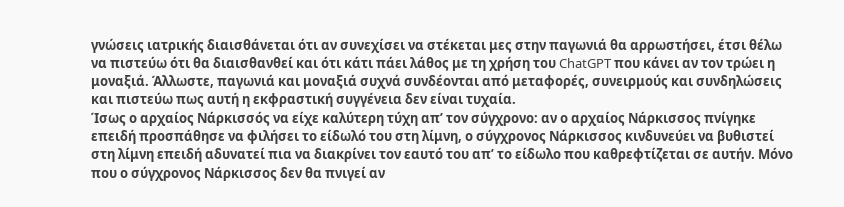γνώσεις ιατρικής διαισθάνεται ότι αν συνεχίσει να στέκεται μες στην παγωνιά θα αρρωστήσει, έτσι θέλω να πιστεύω ότι θα διαισθανθεί και ότι κάτι πάει λάθος με τη χρήση του ChatGPT που κάνει αν τον τρώει η μοναξιά. Άλλωστε, παγωνιά και μοναξιά συχνά συνδέονται από μεταφορές, συνειρμούς και συνδηλώσεις και πιστεύω πως αυτή η εκφραστική συγγένεια δεν είναι τυχαία.
Ίσως ο αρχαίος Νάρκισσός να είχε καλύτερη τύχη απ’ τον σύγχρονο: αν ο αρχαίος Νάρκισσος πνίγηκε επειδή προσπάθησε να φιλήσει το είδωλό του στη λίμνη, ο σύγχρονος Νάρκισσος κινδυνεύει να βυθιστεί στη λίμνη επειδή αδυνατεί πια να διακρίνει τον εαυτό του απ’ το είδωλο που καθρεφτίζεται σε αυτήν. Μόνο που ο σύγχρονος Νάρκισσος δεν θα πνιγεί αν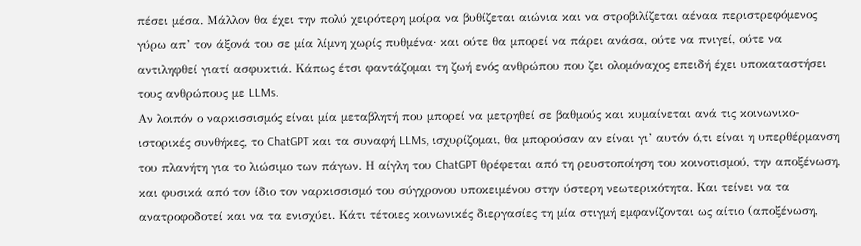πέσει μέσα. Μάλλον θα έχει την πολύ χειρότερη μοίρα να βυθίζεται αιώνια και να στροβιλίζεται αέναα περιστρεφόμενος γύρω απ’ τον άξονά του σε μία λίμνη χωρίς πυθμένα· και ούτε θα μπορεί να πάρει ανάσα, ούτε να πνιγεί, ούτε να αντιληφθεί γιατί ασφυκτιά. Κάπως έτσι φαντάζομαι τη ζωή ενός ανθρώπου που ζει ολομόναχος επειδή έχει υποκαταστήσει τους ανθρώπους με LLMs.
Αν λοιπόν ο ναρκισσισμός είναι μία μεταβλητή που μπορεί να μετρηθεί σε βαθμούς και κυμαίνεται ανά τις κοινωνικο-ιστορικές συνθήκες, το ChatGPT και τα συναφή LLMs, ισχυρίζομαι, θα μπορούσαν αν είναι γι’ αυτόν ό,τι είναι η υπερθέρμανση του πλανήτη για το λιώσιμο των πάγων. Η αίγλη του ChatGPT θρέφεται από τη ρευστοποίηση του κοινοτισμού, την αποξένωση, και φυσικά από τον ίδιο τον ναρκισσισμό του σύγχρονου υποκειμένου στην ύστερη νεωτερικότητα. Και τείνει να τα ανατροφοδοτεί και να τα ενισχύει. Κάτι τέτοιες κοινωνικές διεργασίες τη μία στιγμή εμφανίζονται ως αίτιο (αποξένωση,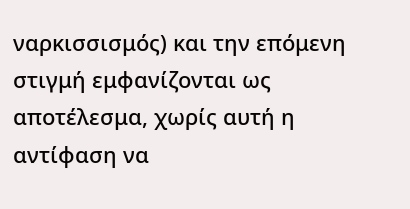ναρκισσισμός) και την επόμενη στιγμή εμφανίζονται ως αποτέλεσμα, χωρίς αυτή η αντίφαση να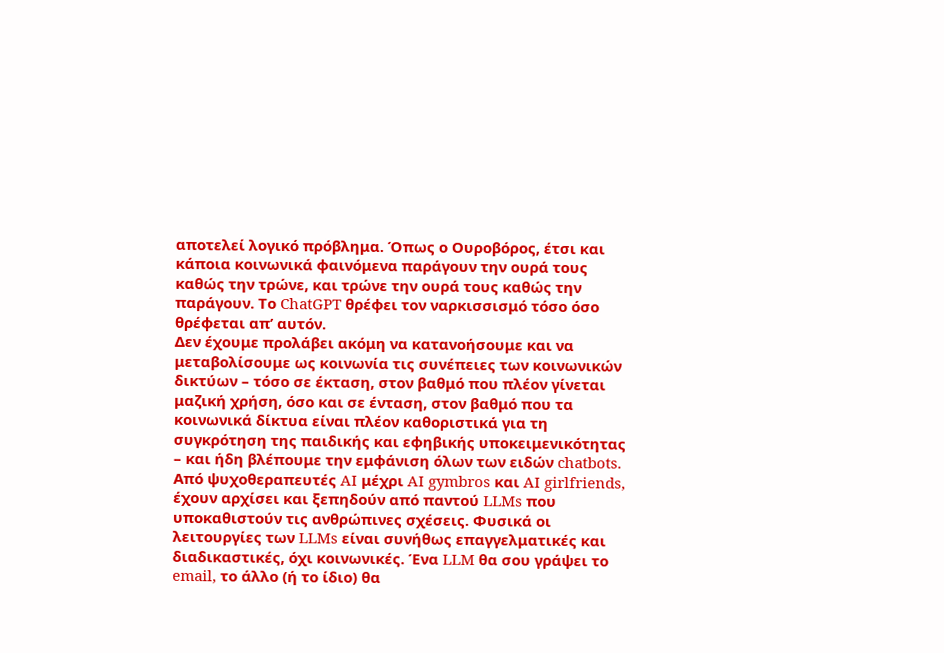αποτελεί λογικό πρόβλημα. Όπως ο Ουροβόρος, έτσι και κάποια κοινωνικά φαινόμενα παράγουν την ουρά τους καθώς την τρώνε, και τρώνε την ουρά τους καθώς την παράγουν. Το ChatGPT θρέφει τον ναρκισσισμό τόσο όσο θρέφεται απ’ αυτόν.
Δεν έχουμε προλάβει ακόμη να κατανοήσουμε και να μεταβολίσουμε ως κοινωνία τις συνέπειες των κοινωνικών δικτύων – τόσο σε έκταση, στον βαθμό που πλέον γίνεται μαζική χρήση, όσο και σε ένταση, στον βαθμό που τα κοινωνικά δίκτυα είναι πλέον καθοριστικά για τη συγκρότηση της παιδικής και εφηβικής υποκειμενικότητας – και ήδη βλέπουμε την εμφάνιση όλων των ειδών chatbots. Από ψυχοθεραπευτές AI μέχρι AI gymbros και AI girlfriends, έχουν αρχίσει και ξεπηδούν από παντού LLMs που υποκαθιστούν τις ανθρώπινες σχέσεις. Φυσικά οι λειτουργίες των LLMs είναι συνήθως επαγγελματικές και διαδικαστικές, όχι κοινωνικές. Ένα LLM θα σου γράψει το email, το άλλο (ή το ίδιο) θα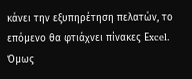κάνει την εξυπηρέτηση πελατών, το επόμενο θα φτιάχνει πίνακες Εxcel. Όμως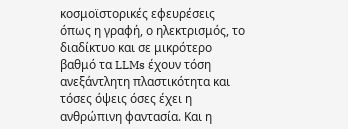κοσμοϊστορικές εφευρέσεις όπως η γραφή, ο ηλεκτρισμός, το διαδίκτυο και σε μικρότερο βαθμό τα LLMs έχουν τόση ανεξάντλητη πλαστικότητα και τόσες όψεις όσες έχει η ανθρώπινη φαντασία. Και η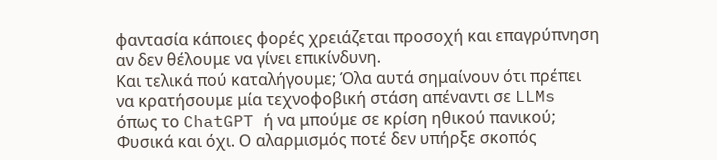φαντασία κάποιες φορές χρειάζεται προσοχή και επαγρύπνηση αν δεν θέλουμε να γίνει επικίνδυνη.
Και τελικά πού καταλήγουμε; Όλα αυτά σημαίνουν ότι πρέπει να κρατήσουμε μία τεχνοφοβική στάση απέναντι σε LLMs όπως το ChatGPT ή να μπούμε σε κρίση ηθικού πανικού; Φυσικά και όχι. Ο αλαρμισμός ποτέ δεν υπήρξε σκοπός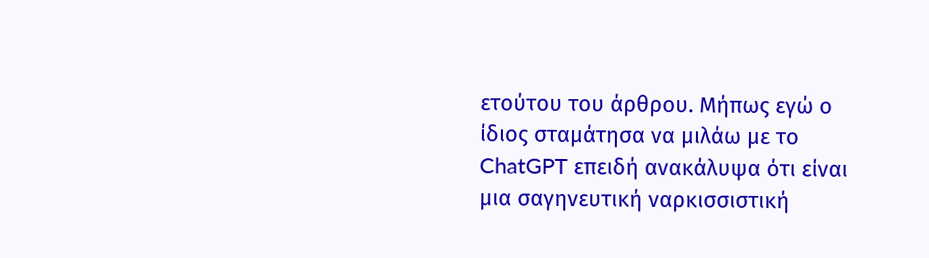ετούτου του άρθρου. Μήπως εγώ ο ίδιος σταμάτησα να μιλάω με το ChatGPT επειδή ανακάλυψα ότι είναι μια σαγηνευτική ναρκισσιστική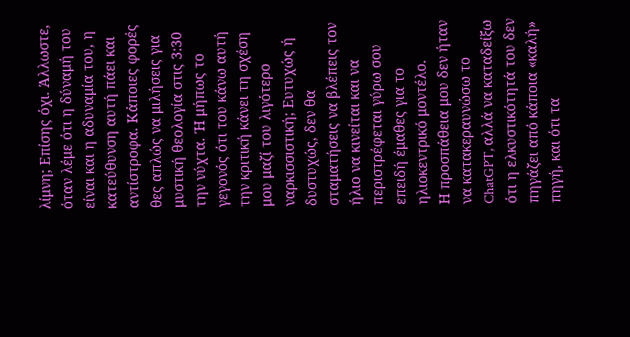λίμνη; Επίσης όχι. Άλλωστε, όταν λέμε ότι η δύναμή του είναι και η αδυναμία του, η κατεύθυνση αυτή πάει και αντίστροφα. Κάποιες φορές θες απλώς να μιλήσεις για μυστική θεολογία στις 3:30 την νύχτα. Ή μήπως το γεγονός ότι του κάνω αυτή την κριτική κάνει τη σχέση μου μαζί του λιγότερο ναρκισσιστική; Ευτυχώς ή δυστυχώς, δεν θα σταματήσεις να βλέπεις τον ήλιο να κινείται και να περιστρέφεται γύρω σου επειδή έμαθες για το ηλιοκεντρικό μοντέλο.
Η προσπάθεια μου δεν ήταν να κατακεραυνώσω το ChatGPT, αλλά να καταδείξω ότι η ελκυστικότητά του δεν πηγάζει από κάποια «καλή» πηγή, και ότι τα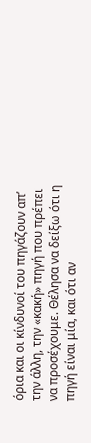όρια και οι κίνδυνοί του πηγάζουν απ’ την άλλη, την «κακή» πηγή που πρέπει να προσέχουμε. Θέλησα να δείξω ότι η πηγή είναι μία, και ότι αν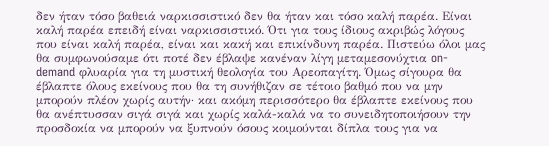δεν ήταν τόσο βαθειά ναρκισσιστικό δεν θα ήταν και τόσο καλή παρέα. Είναι καλή παρέα επειδή είναι ναρκισσιστικό. Ότι για τους ίδιους ακριβώς λόγους που είναι καλή παρέα, είναι και κακή και επικίνδυνη παρέα. Πιστεύω όλοι μας θα συμφωνούσαμε ότι ποτέ δεν έβλαψε κανέναν λίγη μεταμεσονύχτια on-demand φλυαρία για τη μυστική θεολογία του Αρεοπαγίτη. Όμως σίγουρα θα έβλαπτε όλους εκείνους που θα τη συνήθιζαν σε τέτοιο βαθμό που να μην μπορούν πλέον χωρίς αυτήν· και ακόμη περισσότερο θα έβλαπτε εκείνους που θα ανέπτυσσαν σιγά σιγά και χωρίς καλά-καλά να το συνειδητοποιήσουν την προσδοκία να μπορούν να ξυπνούν όσους κοιμούνται δίπλα τους για να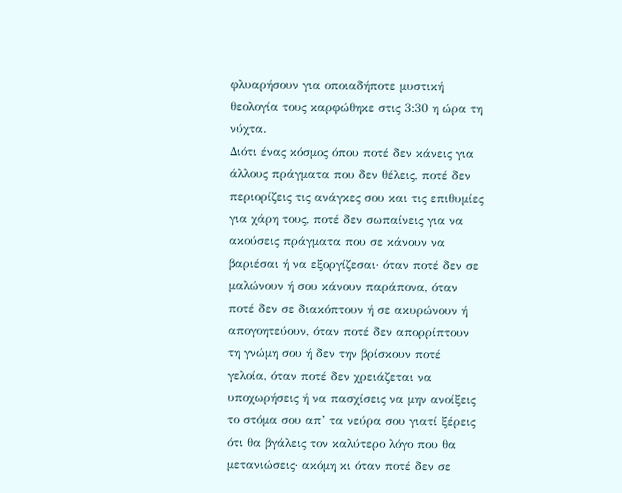φλυαρήσουν για οποιαδήποτε μυστική θεολογία τους καρφώθηκε στις 3:30 η ώρα τη νύχτα.
Διότι ένας κόσμος όπου ποτέ δεν κάνεις για άλλους πράγματα που δεν θέλεις, ποτέ δεν περιορίζεις τις ανάγκες σου και τις επιθυμίες για χάρη τους, ποτέ δεν σωπαίνεις για να ακούσεις πράγματα που σε κάνουν να βαριέσαι ή να εξοργίζεσαι· όταν ποτέ δεν σε μαλώνουν ή σου κάνουν παράπονα, όταν ποτέ δεν σε διακόπτουν ή σε ακυρώνουν ή απογοητεύουν, όταν ποτέ δεν απορρίπτουν τη γνώμη σου ή δεν την βρίσκουν ποτέ γελοία, όταν ποτέ δεν χρειάζεται να υποχωρήσεις ή να πασχίσεις να μην ανοίξεις το στόμα σου απ’ τα νεύρα σου γιατί ξέρεις ότι θα βγάλεις τον καλύτερο λόγο που θα μετανιώσεις· ακόμη κι όταν ποτέ δεν σε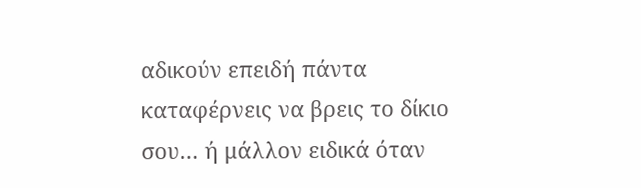αδικούν επειδή πάντα καταφέρνεις να βρεις το δίκιο σου… ή μάλλον ειδικά όταν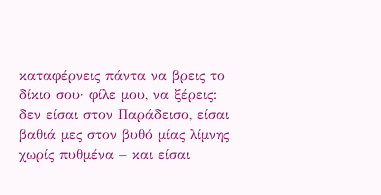καταφέρνεις πάντα να βρεις το δίκιο σου· φίλε μου, να ξέρεις: δεν είσαι στον Παράδεισο, είσαι βαθιά μες στον βυθό μίας λίμνης χωρίς πυθμένα – και είσαι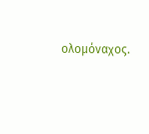ολομόναχος.